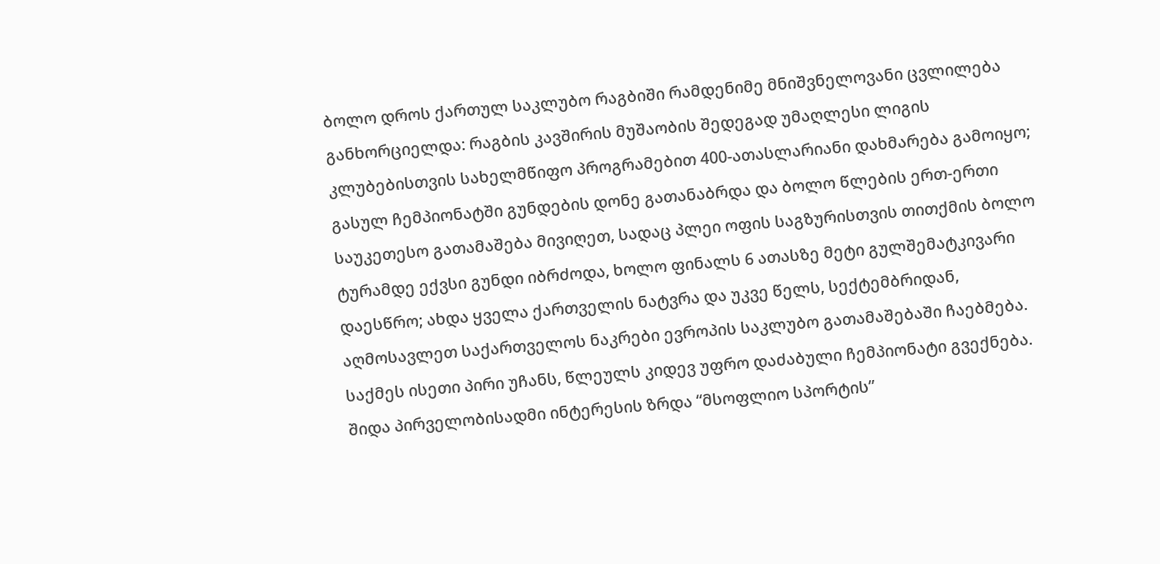ბოლო დროს ქართულ საკლუბო რაგბიში რამდენიმე მნიშვნელოვანი ცვლილება განხორციელდა: რაგბის კავშირის მუშაობის შედეგად უმაღლესი ლიგის კლუბებისთვის სახელმწიფო პროგრამებით 400-ათასლარიანი დახმარება გამოიყო; გასულ ჩემპიონატში გუნდების დონე გათანაბრდა და ბოლო წლების ერთ-ერთი საუკეთესო გათამაშება მივიღეთ, სადაც პლეი ოფის საგზურისთვის თითქმის ბოლო ტურამდე ექვსი გუნდი იბრძოდა, ხოლო ფინალს 6 ათასზე მეტი გულშემატკივარი დაესწრო; ახდა ყველა ქართველის ნატვრა და უკვე წელს, სექტემბრიდან, აღმოსავლეთ საქართველოს ნაკრები ევროპის საკლუბო გათამაშებაში ჩაებმება.
საქმეს ისეთი პირი უჩანს, წლეულს კიდევ უფრო დაძაბული ჩემპიონატი გვექნება. შიდა პირველობისადმი ინტერესის ზრდა “მსოფლიო სპორტის”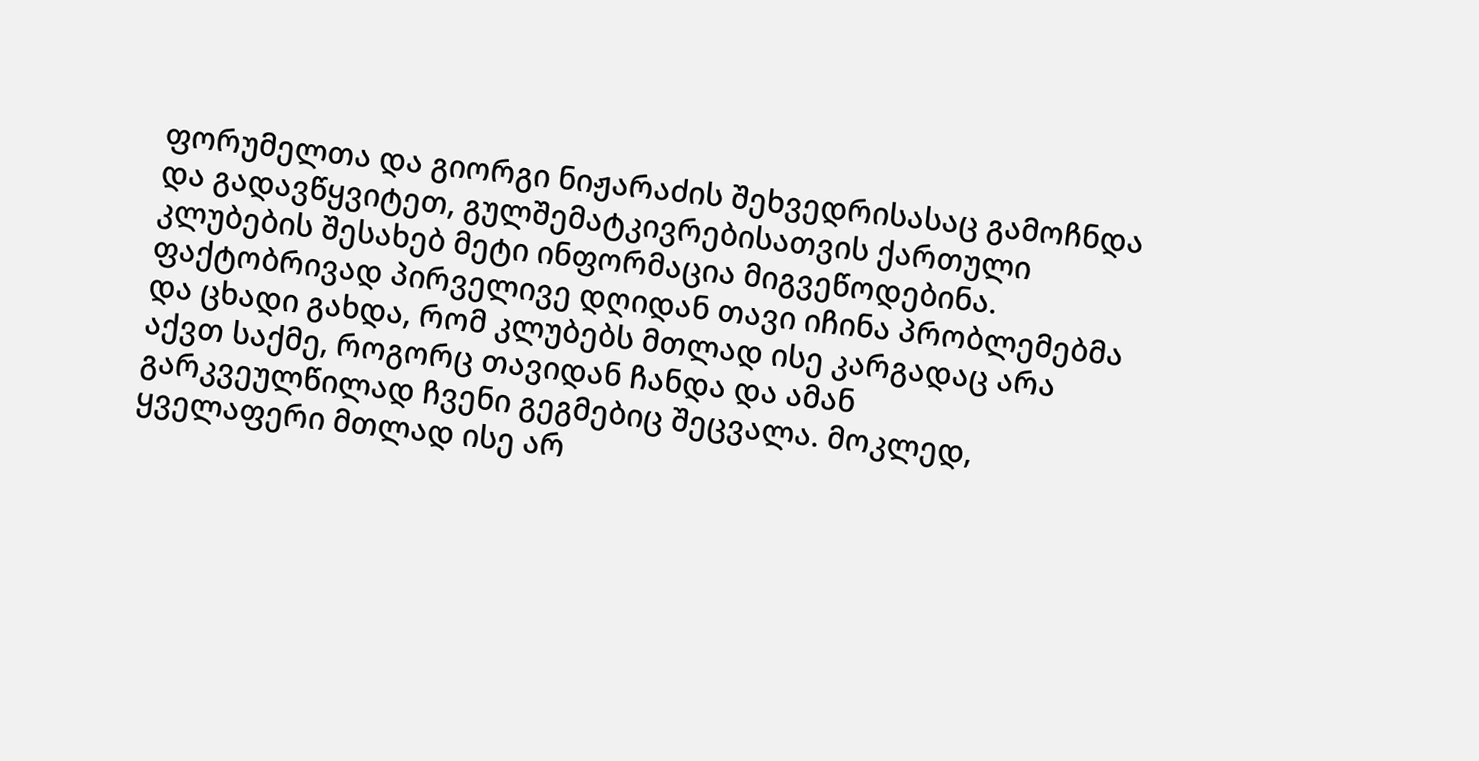ფორუმელთა და გიორგი ნიჟარაძის შეხვედრისასაც გამოჩნდა და გადავწყვიტეთ, გულშემატკივრებისათვის ქართული კლუბების შესახებ მეტი ინფორმაცია მიგვეწოდებინა. ფაქტობრივად პირველივე დღიდან თავი იჩინა პრობლემებმა და ცხადი გახდა, რომ კლუბებს მთლად ისე კარგადაც არა აქვთ საქმე, როგორც თავიდან ჩანდა და ამან გარკვეულწილად ჩვენი გეგმებიც შეცვალა. მოკლედ, ყველაფერი მთლად ისე არ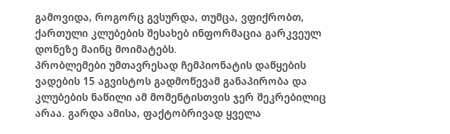გამოვიდა, როგორც გვსურდა, თუმცა, ვფიქრობთ, ქართული კლუბების შესახებ ინფორმაცია გარკვეულ დონეზე მაინც მოიმატებს.
პრობლემები უმთავრესად ჩემპიონატის დაწყების ვადების 15 აგვისტოს გადმოწევამ განაპირობა და კლუბების ნაწილი ამ მომენტისთვის ჯერ შეკრებილიც არაა. გარდა ამისა, ფაქტობრივად ყველა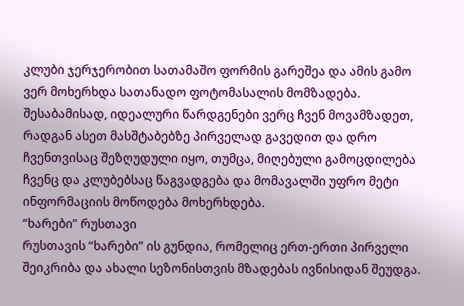კლუბი ჯერჯერობით სათამაშო ფორმის გარეშეა და ამის გამო ვერ მოხერხდა სათანადო ფოტომასალის მომზადება. შესაბამისად, იდეალური წარდგენები ვერც ჩვენ მოვამზადეთ, რადგან ასეთ მასშტაბებზე პირველად გავედით და დრო ჩვენთვისაც შეზღუდული იყო, თუმცა, მიღებული გამოცდილება ჩვენც და კლუბებსაც წაგვადგება და მომავალში უფრო მეტი ინფორმაციის მოწოდება მოხერხდება.
“ხარები” რუსთავი
რუსთავის “ხარები” ის გუნდია, რომელიც ერთ-ერთი პირველი შეიკრიბა და ახალი სეზონისთვის მზადებას ივნისიდან შეუდგა.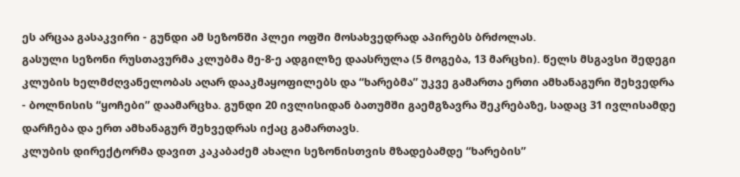ეს არცაა გასაკვირი - გუნდი ამ სეზონში პლეი ოფში მოსახვედრად აპირებს ბრძოლას.
გასული სეზონი რუსთავურმა კლუბმა მე-8-ე ადგილზე დაასრულა (5 მოგება, 13 მარცხი). წელს მსგავსი შედეგი კლუბის ხელმძღვანელობას აღარ დააკმაყოფილებს და “ხარებმა” უკვე გამართა ერთი ამხანაგური შეხვედრა - ბოლნისის “ყოჩები” დაამარცხა. გუნდი 20 ივლისიდან ბათუმში გაემგზავრა შეკრებაზე, სადაც 31 ივლისამდე დარჩება და ერთ ამხანაგურ შეხვედრას იქაც გამართავს.
კლუბის დირექტორმა დავით კაკაბაძემ ახალი სეზონისთვის მზადებამდე “ხარების”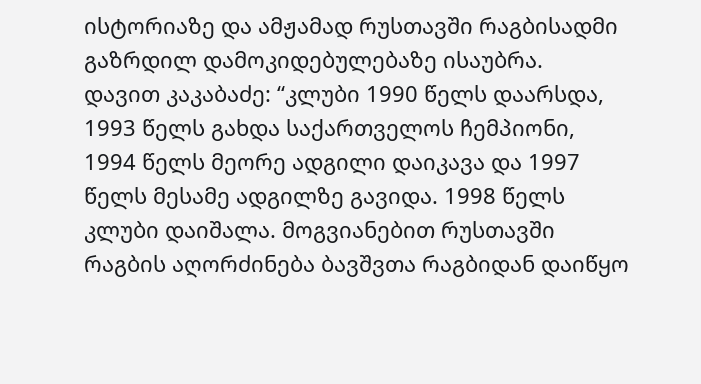ისტორიაზე და ამჟამად რუსთავში რაგბისადმი გაზრდილ დამოკიდებულებაზე ისაუბრა.
დავით კაკაბაძე: “კლუბი 1990 წელს დაარსდა, 1993 წელს გახდა საქართველოს ჩემპიონი, 1994 წელს მეორე ადგილი დაიკავა და 1997 წელს მესამე ადგილზე გავიდა. 1998 წელს კლუბი დაიშალა. მოგვიანებით რუსთავში რაგბის აღორძინება ბავშვთა რაგბიდან დაიწყო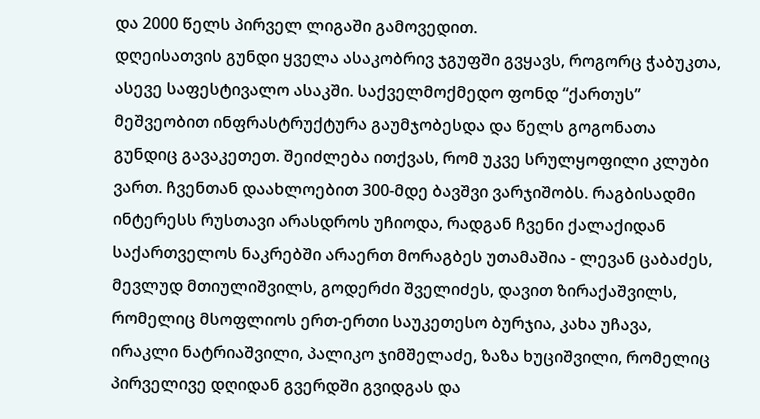და 2000 წელს პირველ ლიგაში გამოვედით.
დღეისათვის გუნდი ყველა ასაკობრივ ჯგუფში გვყავს, როგორც ჭაბუკთა, ასევე საფესტივალო ასაკში. საქველმოქმედო ფონდ “ქართუს” მეშვეობით ინფრასტრუქტურა გაუმჯობესდა და წელს გოგონათა გუნდიც გავაკეთეთ. შეიძლება ითქვას, რომ უკვე სრულყოფილი კლუბი ვართ. ჩვენთან დაახლოებით 300-მდე ბავშვი ვარჯიშობს. რაგბისადმი ინტერესს რუსთავი არასდროს უჩიოდა, რადგან ჩვენი ქალაქიდან საქართველოს ნაკრებში არაერთ მორაგბეს უთამაშია - ლევან ცაბაძეს, მევლუდ მთიულიშვილს, გოდერძი შველიძეს, დავით ზირაქაშვილს, რომელიც მსოფლიოს ერთ-ერთი საუკეთესო ბურჯია, კახა უჩავა, ირაკლი ნატრიაშვილი, პალიკო ჯიმშელაძე, ზაზა ხუციშვილი, რომელიც პირველივე დღიდან გვერდში გვიდგას და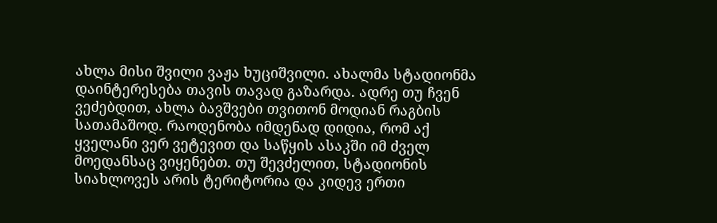ახლა მისი შვილი ვაჟა ხუციშვილი. ახალმა სტადიონმა დაინტერესება თავის თავად გაზარდა. ადრე თუ ჩვენ ვეძებდით, ახლა ბავშვები თვითონ მოდიან რაგბის სათამაშოდ. რაოდენობა იმდენად დიდია, რომ აქ ყველანი ვერ ვეტევით და საწყის ასაკში იმ ძველ მოედანსაც ვიყენებთ. თუ შევძელით, სტადიონის სიახლოვეს არის ტერიტორია და კიდევ ერთი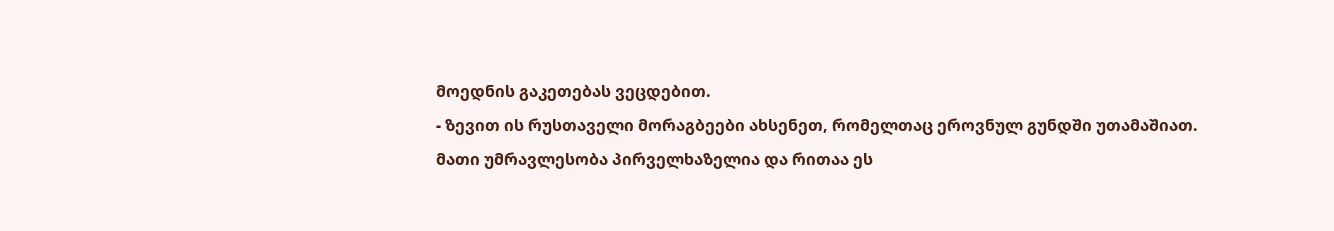მოედნის გაკეთებას ვეცდებით.
- ზევით ის რუსთაველი მორაგბეები ახსენეთ, რომელთაც ეროვნულ გუნდში უთამაშიათ. მათი უმრავლესობა პირველხაზელია და რითაა ეს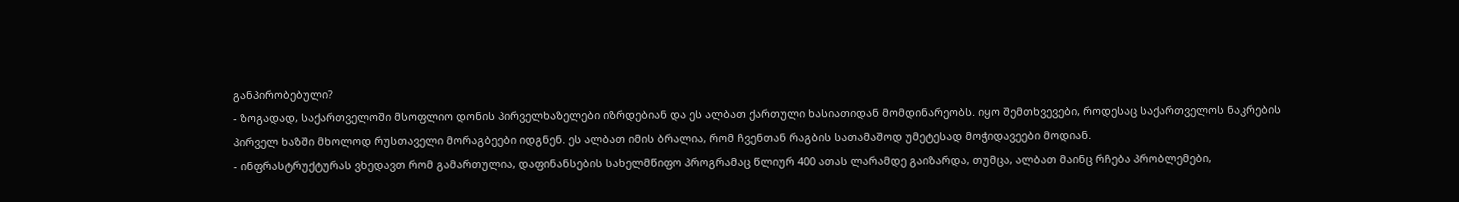განპირობებული?
- ზოგადად, საქართველოში მსოფლიო დონის პირველხაზელები იზრდებიან და ეს ალბათ ქართული ხასიათიდან მომდინარეობს. იყო შემთხვევები, როდესაც საქართველოს ნაკრების პირველ ხაზში მხოლოდ რუსთაველი მორაგბეები იდგნენ. ეს ალბათ იმის ბრალია, რომ ჩვენთან რაგბის სათამაშოდ უმეტესად მოჭიდავეები მოდიან.
- ინფრასტრუქტურას ვხედავთ რომ გამართულია, დაფინანსების სახელმწიფო პროგრამაც წლიურ 400 ათას ლარამდე გაიზარდა, თუმცა, ალბათ მაინც რჩება პრობლემები,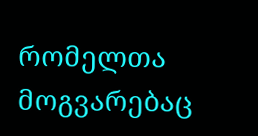რომელთა მოგვარებაც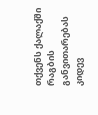თქვენს ქალაქში რაგბის განვითარებას კიდევ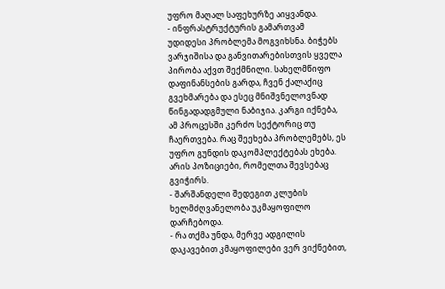უფრო მაღალ საფეხურზე აიყვანდა.
- ინფრასტრუქტურის გამართვამ უდიდესი პრობლემა მოგვიხსნა. ბიჭებს ვარჯიშისა და განვითარებისთვის ყველა პირობა აქვთ შექმნილი. სახელმწიფო დაფინანსების გარდა, ჩვენ ქალაქიც გვეხმარება და ესეც მნიშვნელოვნად წინგადადგმული ნაბიჯია. კარგი იქნება, ამ პროცესში კერძო სექტორიც თუ ჩაერთვება. რაც შეეხება პრობლემებს, ეს უფრო გუნდის დაკომპლექტებას ეხება. არის პოზიციები, რომელთა შევსებაც გვიჭირს.
- შარშანდელი შედეგით კლუბის ხელმძღვანელობა უკმაყოფილო დარჩებოდა.
- რა თქმა უნდა, მერვე ადგილის დაკავებით კმაყოფილები ვერ ვიქნებით,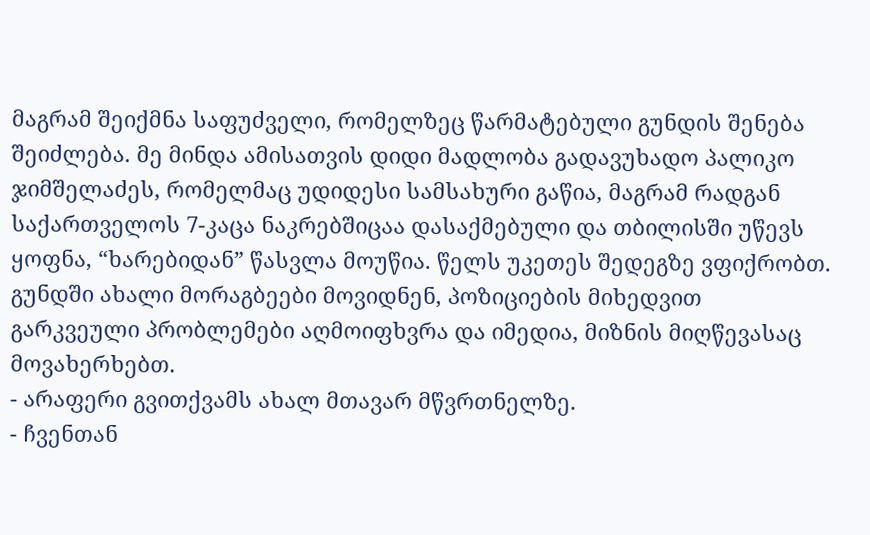მაგრამ შეიქმნა საფუძველი, რომელზეც წარმატებული გუნდის შენება შეიძლება. მე მინდა ამისათვის დიდი მადლობა გადავუხადო პალიკო ჯიმშელაძეს, რომელმაც უდიდესი სამსახური გაწია, მაგრამ რადგან საქართველოს 7-კაცა ნაკრებშიცაა დასაქმებული და თბილისში უწევს ყოფნა, “ხარებიდან” წასვლა მოუწია. წელს უკეთეს შედეგზე ვფიქრობთ. გუნდში ახალი მორაგბეები მოვიდნენ, პოზიციების მიხედვით გარკვეული პრობლემები აღმოიფხვრა და იმედია, მიზნის მიღწევასაც მოვახერხებთ.
- არაფერი გვითქვამს ახალ მთავარ მწვრთნელზე.
- ჩვენთან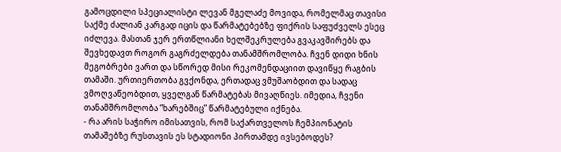გამოცდილი სპეციალისტი ლევან მგელაძე მოვიდა, რომელმაც თავისი საქმე ძალიან კარგად იცის და წარმატებებზე ფიქრის საფუძველს ესეც იძლევა. მასთან ჯერ ერთწლიანი ხელშეკრულება გვაკავშირებს და შევხედავთ როგორ გაგრძელდება თანამშრომლობა. ჩვენ დიდი ხნის მეგობრები ვართ და სწორედ მისი რეკომენდაციით დავიწყე რაგბის თამაში. ურთიერთობა გვქონდა, ერთადაც ვმუშაობდით და სადაც ვმოღვაწეობდით, ყველგან წარმატებას მივაღწიეს. იმედია, ჩვენი თანამშრომლობა “ხარებშიც” წარმატებული იქნება.
- რა არის საჭირო იმისათვის, რომ საქართველოს ჩემპიონატის თამაშებზე რუსთავის ეს სტადიონი პირთამდე ივსებოდეს?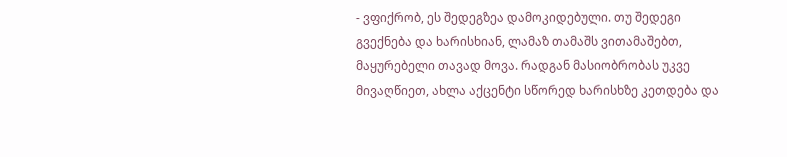- ვფიქრობ, ეს შედეგზეა დამოკიდებული. თუ შედეგი გვექნება და ხარისხიან, ლამაზ თამაშს ვითამაშებთ, მაყურებელი თავად მოვა. რადგან მასიობრობას უკვე მივაღწიეთ, ახლა აქცენტი სწორედ ხარისხზე კეთდება და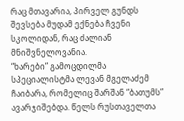რაც მთავარია, პირველ გუნდს შევსება მუდამ ექნება ჩვენი სკოლიდან, რაც ძალიან მნიშვნელოვანია.
“ხარები” გამოცდილმა სპეციალისტმა ლევან მგელაძემ ჩაიბარა, რომელიც შარშან “ბათუმს” ავარჯიშებდა. წელს რუსთაველთა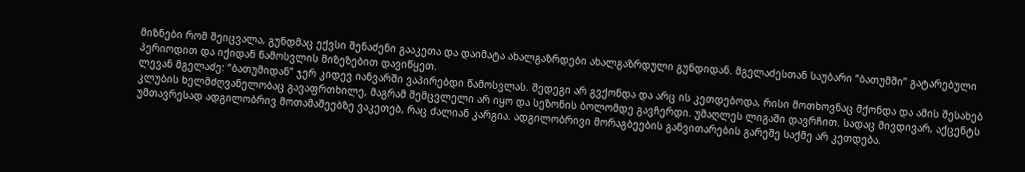მიზნები რომ შეიცვალა, გუნდმაც ექვსი შენაძენი გააკეთა და დაიმატა ახალგაზრდები ახალგაზრდული გუნდიდან. მგელაძესთან საუბარი “ბათუმში” გატარებული პერიოდით და იქიდან წამოსვლის მიზეზებით დავიწყეთ.
ლევან მგელაძე: “ბათუმიდან” ჯერ კიდევ იანვარში ვაპირებდი წამოსვლას. შედეგი არ გვქონდა და არც ის კეთდებოდა, რისი მოთხოვნაც მქონდა და ამის შესახებ კლუბის ხელმძღვანელობაც გავაფრთხილე, მაგრამ შემცვლელი არ იყო და სეზონის ბოლომდე გავჩერდი. უმაღლეს ლიგაში დავრჩით. სადაც მივდივარ, აქცენტს უმთავრესად ადგილობრივ მოთამაშეებზე ვაკეთებ, რაც ძალიან კარგია. ადგილობრივი მორაგბეების განვითარების გარეშე საქმე არ კეთდება.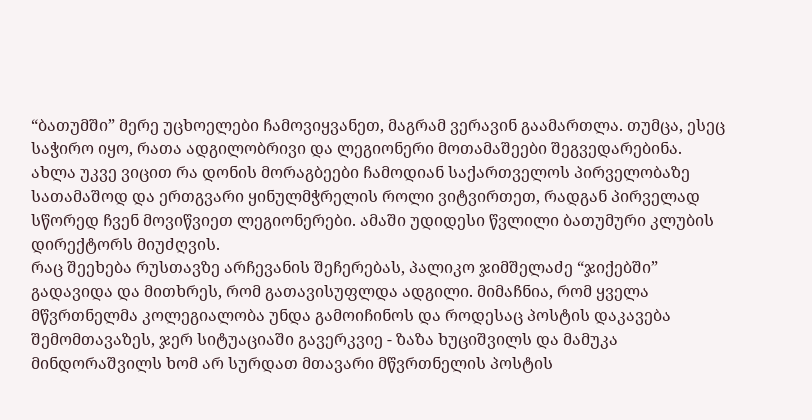“ბათუმში” მერე უცხოელები ჩამოვიყვანეთ, მაგრამ ვერავინ გაამართლა. თუმცა, ესეც საჭირო იყო, რათა ადგილობრივი და ლეგიონერი მოთამაშეები შეგვედარებინა. ახლა უკვე ვიცით რა დონის მორაგბეები ჩამოდიან საქართველოს პირველობაზე სათამაშოდ და ერთგვარი ყინულმჭრელის როლი ვიტვირთეთ, რადგან პირველად სწორედ ჩვენ მოვიწვიეთ ლეგიონერები. ამაში უდიდესი წვლილი ბათუმური კლუბის დირექტორს მიუძღვის.
რაც შეეხება რუსთავზე არჩევანის შეჩერებას, პალიკო ჯიმშელაძე “ჯიქებში” გადავიდა და მითხრეს, რომ გათავისუფლდა ადგილი. მიმაჩნია, რომ ყველა მწვრთნელმა კოლეგიალობა უნდა გამოიჩინოს და როდესაც პოსტის დაკავება შემომთავაზეს, ჯერ სიტუაციაში გავერკვიე - ზაზა ხუციშვილს და მამუკა მინდორაშვილს ხომ არ სურდათ მთავარი მწვრთნელის პოსტის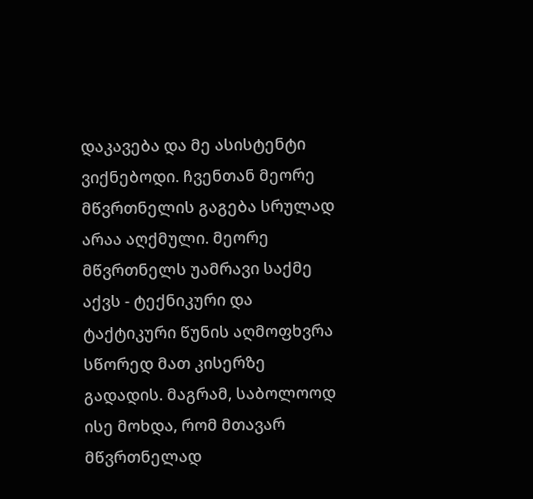დაკავება და მე ასისტენტი ვიქნებოდი. ჩვენთან მეორე მწვრთნელის გაგება სრულად არაა აღქმული. მეორე მწვრთნელს უამრავი საქმე აქვს - ტექნიკური და ტაქტიკური წუნის აღმოფხვრა სწორედ მათ კისერზე გადადის. მაგრამ, საბოლოოდ ისე მოხდა, რომ მთავარ მწვრთნელად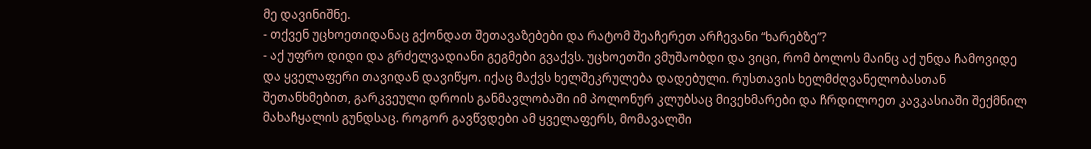მე დავინიშნე.
- თქვენ უცხოეთიდანაც გქონდათ შეთავაზებები და რატომ შეაჩერეთ არჩევანი “ხარებზე”?
- აქ უფრო დიდი და გრძელვადიანი გეგმები გვაქვს. უცხოეთში ვმუშაობდი და ვიცი, რომ ბოლოს მაინც აქ უნდა ჩამოვიდე და ყველაფერი თავიდან დავიწყო. იქაც მაქვს ხელშეკრულება დადებული. რუსთავის ხელმძღვანელობასთან შეთანხმებით, გარკვეული დროის განმავლობაში იმ პოლონურ კლუბსაც მივეხმარები და ჩრდილოეთ კავკასიაში შექმნილ მახაჩყალის გუნდსაც. როგორ გავწვდები ამ ყველაფერს, მომავალში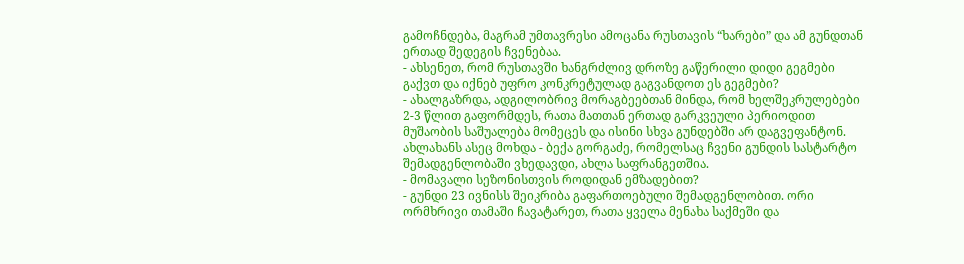გამოჩნდება, მაგრამ უმთავრესი ამოცანა რუსთავის “ხარები” და ამ გუნდთან ერთად შედეგის ჩვენებაა.
- ახსენეთ, რომ რუსთავში ხანგრძლივ დროზე გაწერილი დიდი გეგმები გაქვთ და იქნებ უფრო კონკრეტულად გაგვანდოთ ეს გეგმები?
- ახალგაზრდა, ადგილობრივ მორაგბეებთან მინდა, რომ ხელშეკრულებები 2-3 წლით გაფორმდეს, რათა მათთან ერთად გარკვეული პერიოდით მუშაობის საშუალება მომეცეს და ისინი სხვა გუნდებში არ დაგვეფანტონ. ახლახანს ასეც მოხდა - ბექა გორგაძე, რომელსაც ჩვენი გუნდის სასტარტო შემადგენლობაში ვხედავდი, ახლა საფრანგეთშია.
- მომავალი სეზონისთვის როდიდან ემზადებით?
- გუნდი 23 ივნისს შეიკრიბა გაფართოებული შემადგენლობით. ორი ორმხრივი თამაში ჩავატარეთ, რათა ყველა მენახა საქმეში და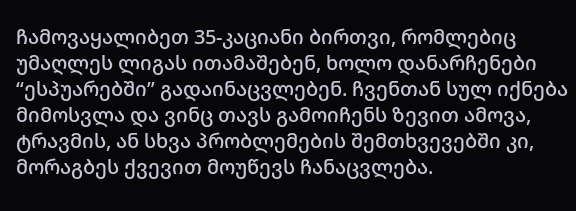ჩამოვაყალიბეთ 35-კაციანი ბირთვი, რომლებიც უმაღლეს ლიგას ითამაშებენ, ხოლო დანარჩენები “ესპუარებში” გადაინაცვლებენ. ჩვენთან სულ იქნება მიმოსვლა და ვინც თავს გამოიჩენს ზევით ამოვა, ტრავმის, ან სხვა პრობლემების შემთხვევებში კი, მორაგბეს ქვევით მოუწევს ჩანაცვლება.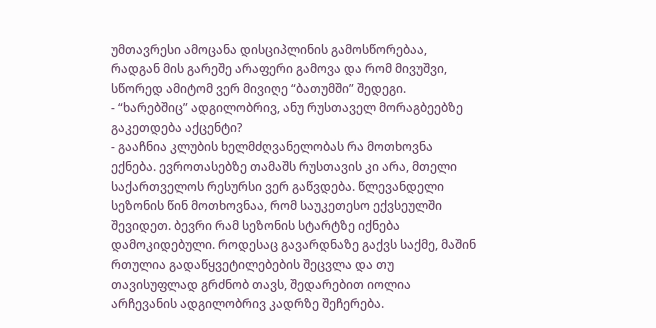უმთავრესი ამოცანა დისციპლინის გამოსწორებაა, რადგან მის გარეშე არაფერი გამოვა და რომ მივუშვი, სწორედ ამიტომ ვერ მივიღე “ბათუმში” შედეგი.
- “ხარებშიც” ადგილობრივ, ანუ რუსთაველ მორაგბეებზე გაკეთდება აქცენტი?
- გააჩნია კლუბის ხელმძღვანელობას რა მოთხოვნა ექნება. ევროთასებზე თამაშს რუსთავის კი არა, მთელი საქართველოს რესურსი ვერ გაწვდება. წლევანდელი სეზონის წინ მოთხოვნაა, რომ საუკეთესო ექვსეულში შევიდეთ. ბევრი რამ სეზონის სტარტზე იქნება დამოკიდებული. როდესაც გავარდნაზე გაქვს საქმე, მაშინ რთულია გადაწყვეტილებების შეცვლა და თუ თავისუფლად გრძნობ თავს, შედარებით იოლია არჩევანის ადგილობრივ კადრზე შეჩერება.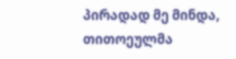პირადად მე მინდა, თითოეულმა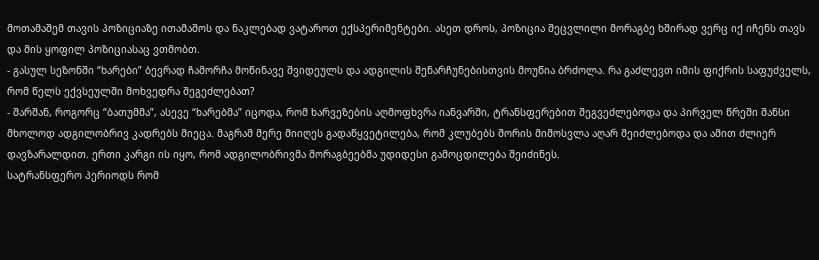მოთამაშემ თავის პოზიციაზე ითამაშოს და ნაკლებად ვატაროთ ექსპერიმენტები. ასეთ დროს, პოზიცია შეცვლილი მორაგბე ხშირად ვერც იქ იჩენს თავს და მის ყოფილ პოზიციასაც ვთმობთ.
- გასულ სეზონში “ხარები” ბევრად ჩამორჩა მოწინავე შვიდეულს და ადგილის შენარჩუნებისთვის მოუწია ბრძოლა. რა გაძლევთ იმის ფიქრის საფუძველს, რომ წელს ექვსეულში მოხვედრა შეგეძლებათ?
- შარშან, როგორც “ბათუმმა”, ასევე “ხარებმა” იცოდა, რომ ხარვეზების აღმოფხვრა იანვარში, ტრანსფერებით შეგვეძლებოდა და პირველ წრეში შანსი მხოლოდ ადგილობრივ კადრებს მიეცა. მაგრამ მერე მიიღეს გადაწყვეტილება, რომ კლუბებს შორის მიმოსვლა აღარ შეიძლებოდა და ამით ძლიერ დავზარალდით. ერთი კარგი ის იყო, რომ ადგილობრივმა მორაგბეებმა უდიდესი გამოცდილება შეიძინეს.
სატრანსფერო პერიოდს რომ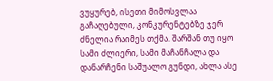ვუყურებ, ისეთი მიმოსვლაა გაჩაღებული, კონკურენტებზე ჯერ ძნელია რაიმეს თქმა. შარშან თუ იყო სამი ძლიერი, სამი მაჩანჩალა და დანარჩენი საშუალო გუნდი, ახლა ასე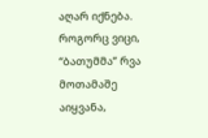აღარ იქნება. როგორც ვიცი, “ბათუმმა” რვა მოთამაშე აიყვანა,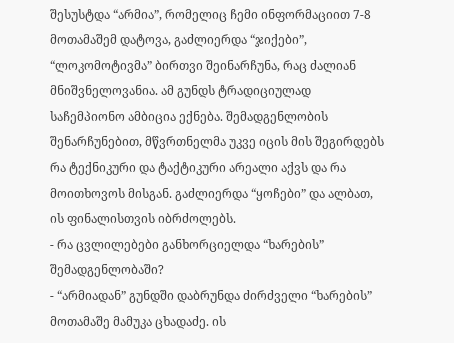შესუსტდა “არმია”, რომელიც ჩემი ინფორმაციით 7-8 მოთამაშემ დატოვა, გაძლიერდა “ჯიქები”, “ლოკომოტივმა” ბირთვი შეინარჩუნა, რაც ძალიან მნიშვნელოვანია. ამ გუნდს ტრადიციულად საჩემპიონო ამბიცია ექნება. შემადგენლობის შენარჩუნებით, მწვრთნელმა უკვე იცის მის შეგირდებს რა ტექნიკური და ტაქტიკური არეალი აქვს და რა მოითხოვოს მისგან. გაძლიერდა “ყოჩები” და ალბათ, ის ფინალისთვის იბრძოლებს.
- რა ცვლილებები განხორციელდა “ხარების” შემადგენლობაში?
- “არმიადან” გუნდში დაბრუნდა ძირძველი “ხარების” მოთამაშე მამუკა ცხადაძე. ის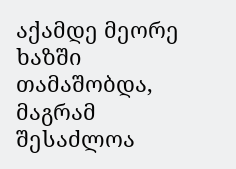აქამდე მეორე ხაზში თამაშობდა, მაგრამ შესაძლოა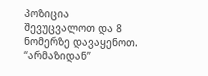პოზიცია შევუცვალოთ და 8 ნომერზე დავაყენოთ. “არმაზიდან”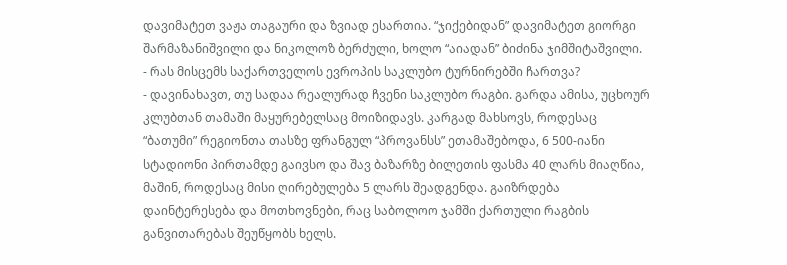დავიმატეთ ვაჟა თაგაური და ზვიად ესართია. “ჯიქებიდან” დავიმატეთ გიორგი შარმაზანიშვილი და ნიკოლოზ ბერძული, ხოლო “აიადან” ბიძინა ჯიმშიტაშვილი.
- რას მისცემს საქართველოს ევროპის საკლუბო ტურნირებში ჩართვა?
- დავინახავთ, თუ სადაა რეალურად ჩვენი საკლუბო რაგბი. გარდა ამისა, უცხოურ კლუბთან თამაში მაყურებელსაც მოიზიდავს. კარგად მახსოვს, როდესაც “ბათუმი” რეგიონთა თასზე ფრანგულ “პროვანსს” ეთამაშებოდა, 6 500-იანი სტადიონი პირთამდე გაივსო და შავ ბაზარზე ბილეთის ფასმა 40 ლარს მიაღწია, მაშინ, როდესაც მისი ღირებულება 5 ლარს შეადგენდა. გაიზრდება დაინტერესება და მოთხოვნები, რაც საბოლოო ჯამში ქართული რაგბის განვითარებას შეუწყობს ხელს.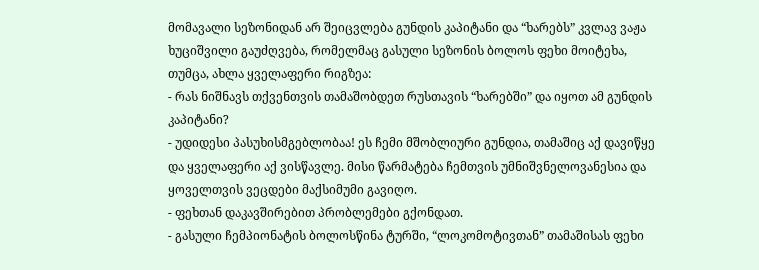მომავალი სეზონიდან არ შეიცვლება გუნდის კაპიტანი და “ხარებს” კვლავ ვაჟა ხუციშვილი გაუძღვება, რომელმაც გასული სეზონის ბოლოს ფეხი მოიტეხა, თუმცა, ახლა ყველაფერი რიგზეა:
- რას ნიშნავს თქვენთვის თამაშობდეთ რუსთავის “ხარებში” და იყოთ ამ გუნდის კაპიტანი?
- უდიდესი პასუხისმგებლობაა! ეს ჩემი მშობლიური გუნდია, თამაშიც აქ დავიწყე და ყველაფერი აქ ვისწავლე. მისი წარმატება ჩემთვის უმნიშვნელოვანესია და ყოველთვის ვეცდები მაქსიმუმი გავიღო.
- ფეხთან დაკავშირებით პრობლემები გქონდათ.
- გასული ჩემპიონატის ბოლოსწინა ტურში, “ლოკომოტივთან” თამაშისას ფეხი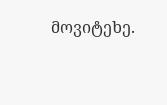მოვიტეხე.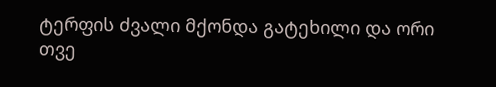ტერფის ძვალი მქონდა გატეხილი და ორი თვე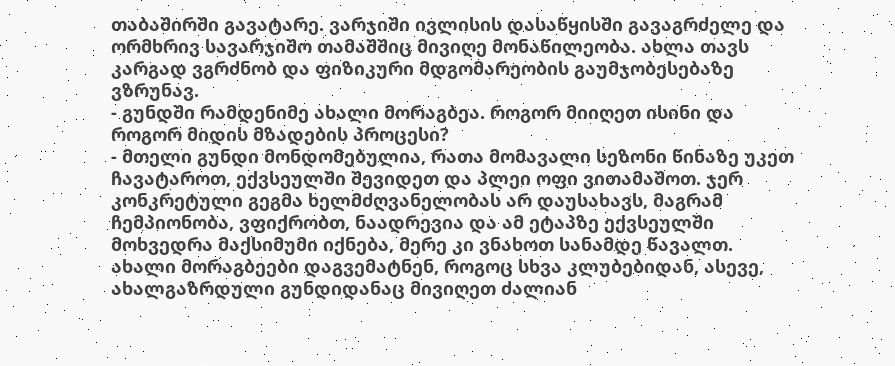თაბაშირში გავატარე. ვარჯიში ივლისის დასაწყისში გავაგრძელე და ორმხრივ სავარჯიშო თამაშშიც მივიღე მონაწილეობა. ახლა თავს კარგად ვგრძნობ და ფიზიკური მდგომარეობის გაუმჯობესებაზე ვზრუნავ.
- გუნდში რამდენიმე ახალი მორაგბეა. როგორ მიიღეთ ისინი და როგორ მიდის მზადების პროცესი?
- მთელი გუნდი მონდომებულია, რათა მომავალი სეზონი წინაზე უკეთ ჩავატაროთ, ექვსეულში შევიდეთ და პლეი ოფი ვითამაშოთ. ჯერ კონკრეტული გეგმა ხელმძღვანელობას არ დაუსახავს, მაგრამ ჩემპიონობა, ვფიქრობთ, ნაადრევია და ამ ეტაპზე ექვსეულში მოხვედრა მაქსიმუმი იქნება, მერე კი ვნახოთ სანამდე წავალთ. ახალი მორაგბეები დაგვემატნენ, როგოც სხვა კლუბებიდან, ასევე, ახალგაზრდული გუნდიდანაც მივიღეთ ძალიან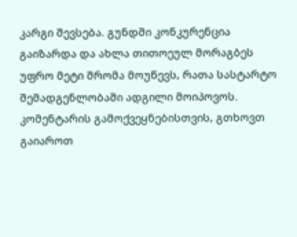კარგი შევსება. გუნდში კონკურენცია გაიზარდა და ახლა თითოეულ მორაგბეს უფრო მეტი შრომა მოუწევს, რათა სასტარტო შემადგენლობაში ადგილი მოიპოვოს.
კომენტარის გამოქვეყნებისთვის, გთხოვთ გაიაროთ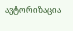ავტორიზაცია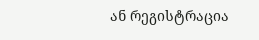ან რეგისტრაცია